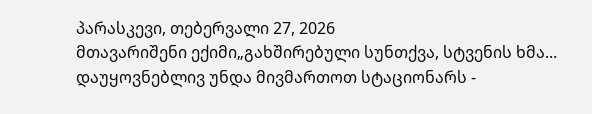პარასკევი, თებერვალი 27, 2026
მთავარიშენი ექიმი„გახშირებული სუნთქვა, სტვენის ხმა... დაუყოვნებლივ უნდა მივმართოთ სტაციონარს -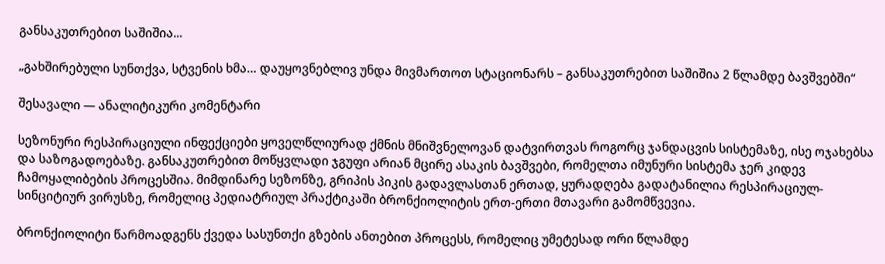განსაკუთრებით საშიშია...

„გახშირებული სუნთქვა, სტვენის ხმა… დაუყოვნებლივ უნდა მივმართოთ სტაციონარს – განსაკუთრებით საშიშია 2 წლამდე ბავშვებში“

შესავალი — ანალიტიკური კომენტარი

სეზონური რესპირაციული ინფექციები ყოველწლიურად ქმნის მნიშვნელოვან დატვირთვას როგორც ჯანდაცვის სისტემაზე, ისე ოჯახებსა და საზოგადოებაზე. განსაკუთრებით მოწყვლადი ჯგუფი არიან მცირე ასაკის ბავშვები, რომელთა იმუნური სისტემა ჯერ კიდევ ჩამოყალიბების პროცესშია. მიმდინარე სეზონზე, გრიპის პიკის გადავლასთან ერთად, ყურადღება გადატანილია რესპირაციულ-სინციტიურ ვირუსზე, რომელიც პედიატრიულ პრაქტიკაში ბრონქიოლიტის ერთ-ერთი მთავარი გამომწვევია.

ბრონქიოლიტი წარმოადგენს ქვედა სასუნთქი გზების ანთებით პროცესს, რომელიც უმეტესად ორი წლამდე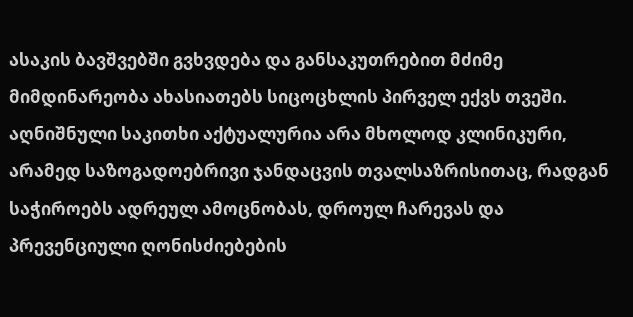ასაკის ბავშვებში გვხვდება და განსაკუთრებით მძიმე მიმდინარეობა ახასიათებს სიცოცხლის პირველ ექვს თვეში. აღნიშნული საკითხი აქტუალურია არა მხოლოდ კლინიკური, არამედ საზოგადოებრივი ჯანდაცვის თვალსაზრისითაც, რადგან საჭიროებს ადრეულ ამოცნობას, დროულ ჩარევას და პრევენციული ღონისძიებების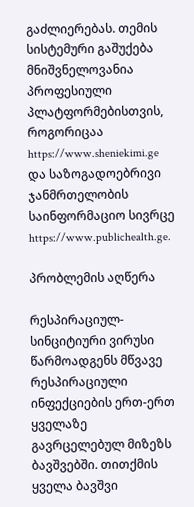გაძლიერებას. თემის სისტემური გაშუქება მნიშვნელოვანია პროფესიული პლატფორმებისთვის, როგორიცაა https://www.sheniekimi.ge და საზოგადოებრივი ჯანმრთელობის საინფორმაციო სივრცე https://www.publichealth.ge.

პრობლემის აღწერა

რესპირაციულ-სინციტიური ვირუსი წარმოადგენს მწვავე რესპირაციული ინფექციების ერთ-ერთ ყველაზე გავრცელებულ მიზეზს ბავშვებში. თითქმის ყველა ბავშვი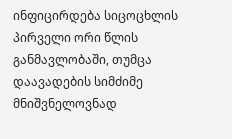ინფიცირდება სიცოცხლის პირველი ორი წლის განმავლობაში, თუმცა დაავადების სიმძიმე მნიშვნელოვნად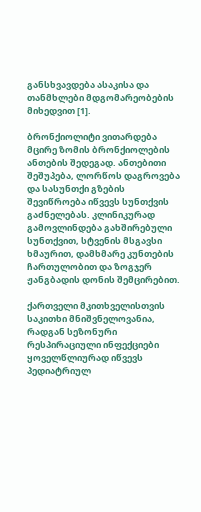განსხვავდება ასაკისა და თანმხლები მდგომარეობების მიხედვით [1].

ბრონქიოლიტი ვითარდება მცირე ზომის ბრონქიოლების ანთების შედეგად. ანთებითი შეშუპება, ლორწოს დაგროვება და სასუნთქი გზების შევიწროება იწვევს სუნთქვის გაძნელებას. კლინიკურად გამოვლინდება გახშირებული სუნთქვით, სტვენის მსგავსი ხმაურით, დამხმარე კუნთების ჩართულობით და ზოგჯერ ჟანგბადის დონის შემცირებით.

ქართველი მკითხველისთვის საკითხი მნიშვნელოვანია, რადგან სეზონური რესპირაციული ინფექციები ყოველწლიურად იწვევს პედიატრიულ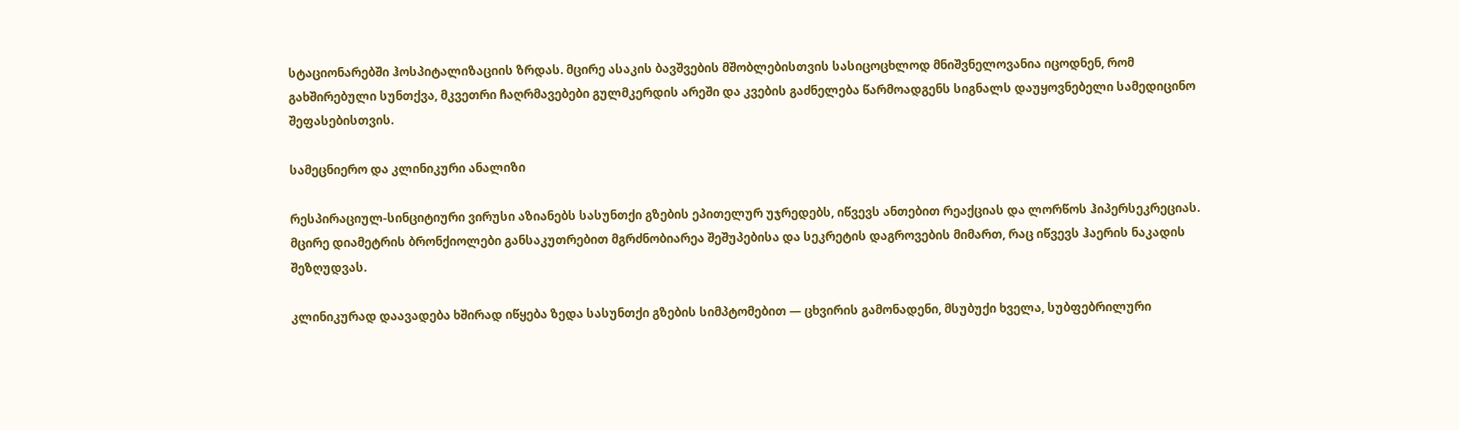სტაციონარებში ჰოსპიტალიზაციის ზრდას. მცირე ასაკის ბავშვების მშობლებისთვის სასიცოცხლოდ მნიშვნელოვანია იცოდნენ, რომ გახშირებული სუნთქვა, მკვეთრი ჩაღრმავებები გულმკერდის არეში და კვების გაძნელება წარმოადგენს სიგნალს დაუყოვნებელი სამედიცინო შეფასებისთვის.

სამეცნიერო და კლინიკური ანალიზი

რესპირაციულ-სინციტიური ვირუსი აზიანებს სასუნთქი გზების ეპითელურ უჯრედებს, იწვევს ანთებით რეაქციას და ლორწოს ჰიპერსეკრეციას. მცირე დიამეტრის ბრონქიოლები განსაკუთრებით მგრძნობიარეა შეშუპებისა და სეკრეტის დაგროვების მიმართ, რაც იწვევს ჰაერის ნაკადის შეზღუდვას.

კლინიკურად დაავადება ხშირად იწყება ზედა სასუნთქი გზების სიმპტომებით — ცხვირის გამონადენი, მსუბუქი ხველა, სუბფებრილური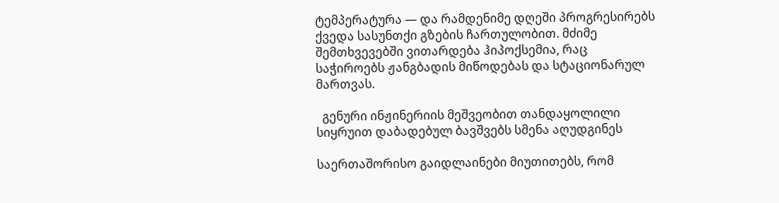ტემპერატურა — და რამდენიმე დღეში პროგრესირებს ქვედა სასუნთქი გზების ჩართულობით. მძიმე შემთხვევებში ვითარდება ჰიპოქსემია, რაც საჭიროებს ჟანგბადის მიწოდებას და სტაციონარულ მართვას.

  გენური ინჟინერიის მეშვეობით თანდაყოლილი სიყრუით დაბადებულ ბავშვებს სმენა აღუდგინეს

საერთაშორისო გაიდლაინები მიუთითებს, რომ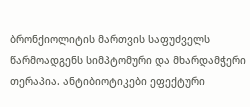ბრონქიოლიტის მართვის საფუძველს წარმოადგენს სიმპტომური და მხარდამჭერი თერაპია. ანტიბიოტიკები ეფექტური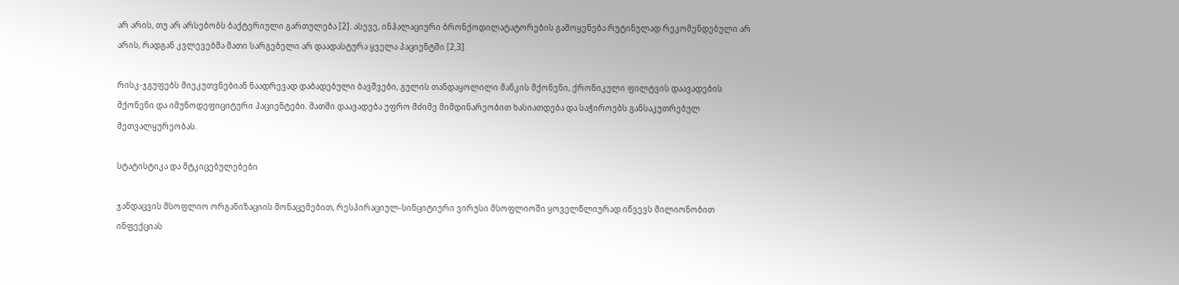არ არის, თუ არ არსებობს ბაქტერიული გართულება [2]. ასევე, ინჰალაციური ბრონქოდილატატორების გამოყენება რუტინულად რეკომენდებული არ არის, რადგან კვლევებმა მათი სარგებელი არ დაადასტურა ყველა პაციენტში [2,3].

რისკ-ჯგუფებს მიეკუთვნებიან ნაადრევად დაბადებული ბავშვები, გულის თანდაყოლილი მანკის მქონენი, ქრონიკული ფილტვის დაავადების მქონენი და იმუნოდეფიციტური პაციენტები. მათში დაავადება უფრო მძიმე მიმდინარეობით ხასიათდება და საჭიროებს განსაკუთრებულ მეთვალყურეობას.

სტატისტიკა და მტკიცებულებები

ჯანდაცვის მსოფლიო ორგანიზაციის მონაცემებით, რესპირაციულ-სინციტიური ვირუსი მსოფლიოში ყოველწლიურად იწვევს მილიონობით ინფექციას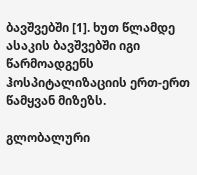ბავშვებში [1]. ხუთ წლამდე ასაკის ბავშვებში იგი წარმოადგენს ჰოსპიტალიზაციის ერთ-ერთ წამყვან მიზეზს.

გლობალური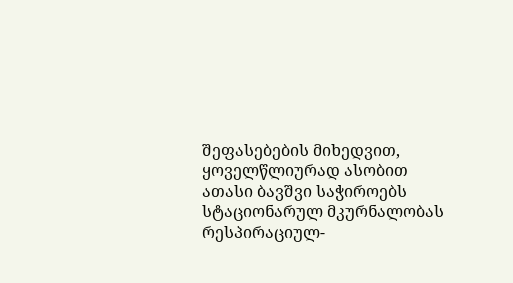შეფასებების მიხედვით, ყოველწლიურად ასობით ათასი ბავშვი საჭიროებს სტაციონარულ მკურნალობას რესპირაციულ-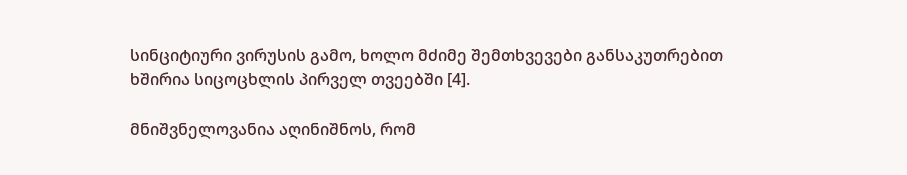სინციტიური ვირუსის გამო, ხოლო მძიმე შემთხვევები განსაკუთრებით ხშირია სიცოცხლის პირველ თვეებში [4].

მნიშვნელოვანია აღინიშნოს, რომ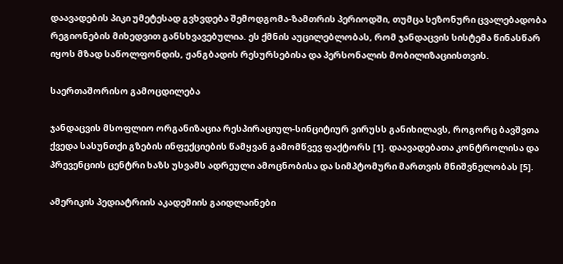დაავადების პიკი უმეტესად გვხვდება შემოდგომა-ზამთრის პერიოდში, თუმცა სეზონური ცვალებადობა რეგიონების მიხედვით განსხვავებულია. ეს ქმნის აუცილებლობას, რომ ჯანდაცვის სისტემა წინასწარ იყოს მზად საწოლფონდის, ჟანგბადის რესურსებისა და პერსონალის მობილიზაციისთვის.

საერთაშორისო გამოცდილება

ჯანდაცვის მსოფლიო ორგანიზაცია რესპირაციულ-სინციტიურ ვირუსს განიხილავს, როგორც ბავშვთა ქვედა სასუნთქი გზების ინფექციების წამყვან გამომწვევ ფაქტორს [1]. დაავადებათა კონტროლისა და პრევენციის ცენტრი ხაზს უსვამს ადრეული ამოცნობისა და სიმპტომური მართვის მნიშვნელობას [5].

ამერიკის პედიატრიის აკადემიის გაიდლაინები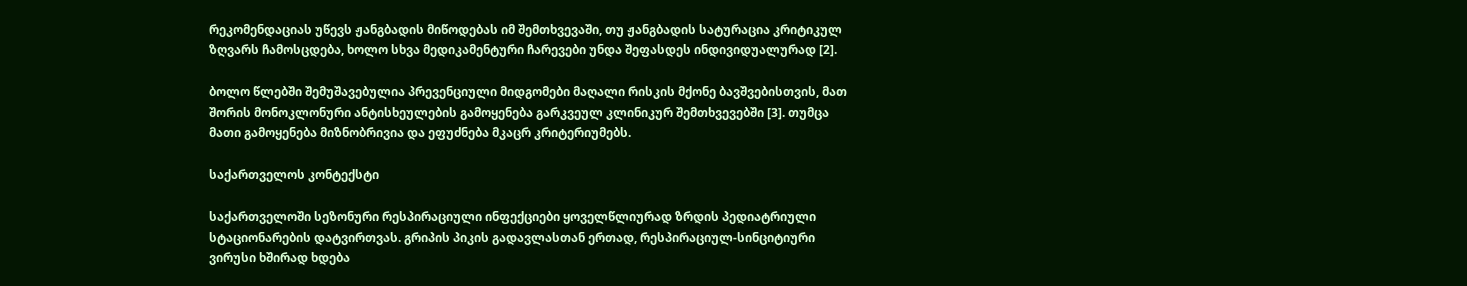რეკომენდაციას უწევს ჟანგბადის მიწოდებას იმ შემთხვევაში, თუ ჟანგბადის სატურაცია კრიტიკულ ზღვარს ჩამოსცდება, ხოლო სხვა მედიკამენტური ჩარევები უნდა შეფასდეს ინდივიდუალურად [2].

ბოლო წლებში შემუშავებულია პრევენციული მიდგომები მაღალი რისკის მქონე ბავშვებისთვის, მათ შორის მონოკლონური ანტისხეულების გამოყენება გარკვეულ კლინიკურ შემთხვევებში [3]. თუმცა მათი გამოყენება მიზნობრივია და ეფუძნება მკაცრ კრიტერიუმებს.

საქართველოს კონტექსტი

საქართველოში სეზონური რესპირაციული ინფექციები ყოველწლიურად ზრდის პედიატრიული სტაციონარების დატვირთვას. გრიპის პიკის გადავლასთან ერთად, რესპირაციულ-სინციტიური ვირუსი ხშირად ხდება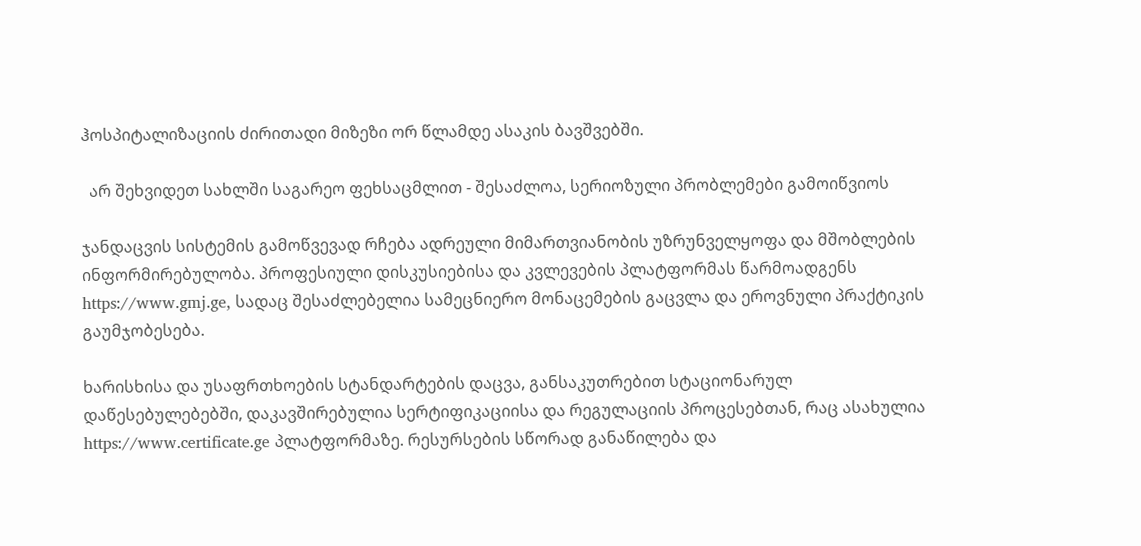ჰოსპიტალიზაციის ძირითადი მიზეზი ორ წლამდე ასაკის ბავშვებში.

  არ შეხვიდეთ სახლში საგარეო ფეხსაცმლით - შესაძლოა, სერიოზული პრობლემები გამოიწვიოს

ჯანდაცვის სისტემის გამოწვევად რჩება ადრეული მიმართვიანობის უზრუნველყოფა და მშობლების ინფორმირებულობა. პროფესიული დისკუსიებისა და კვლევების პლატფორმას წარმოადგენს https://www.gmj.ge, სადაც შესაძლებელია სამეცნიერო მონაცემების გაცვლა და ეროვნული პრაქტიკის გაუმჯობესება.

ხარისხისა და უსაფრთხოების სტანდარტების დაცვა, განსაკუთრებით სტაციონარულ დაწესებულებებში, დაკავშირებულია სერტიფიკაციისა და რეგულაციის პროცესებთან, რაც ასახულია https://www.certificate.ge პლატფორმაზე. რესურსების სწორად განაწილება და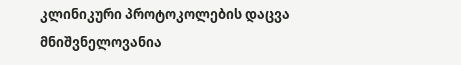კლინიკური პროტოკოლების დაცვა მნიშვნელოვანია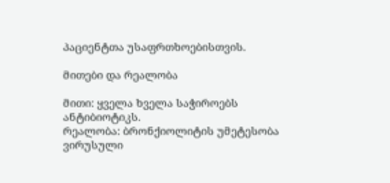პაციენტთა უსაფრთხოებისთვის.

მითები და რეალობა

მითი: ყველა ხველა საჭიროებს ანტიბიოტიკს.
რეალობა: ბრონქიოლიტის უმეტესობა ვირუსული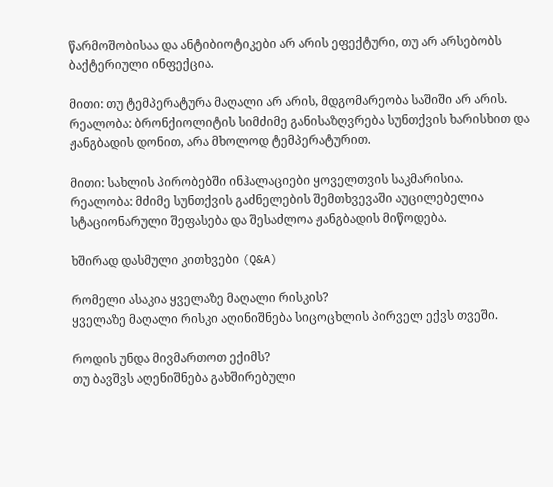წარმოშობისაა და ანტიბიოტიკები არ არის ეფექტური, თუ არ არსებობს ბაქტერიული ინფექცია.

მითი: თუ ტემპერატურა მაღალი არ არის, მდგომარეობა საშიში არ არის.
რეალობა: ბრონქიოლიტის სიმძიმე განისაზღვრება სუნთქვის ხარისხით და ჟანგბადის დონით, არა მხოლოდ ტემპერატურით.

მითი: სახლის პირობებში ინჰალაციები ყოველთვის საკმარისია.
რეალობა: მძიმე სუნთქვის გაძნელების შემთხვევაში აუცილებელია სტაციონარული შეფასება და შესაძლოა ჟანგბადის მიწოდება.

ხშირად დასმული კითხვები (Q&A)

რომელი ასაკია ყველაზე მაღალი რისკის?
ყველაზე მაღალი რისკი აღინიშნება სიცოცხლის პირველ ექვს თვეში.

როდის უნდა მივმართოთ ექიმს?
თუ ბავშვს აღენიშნება გახშირებული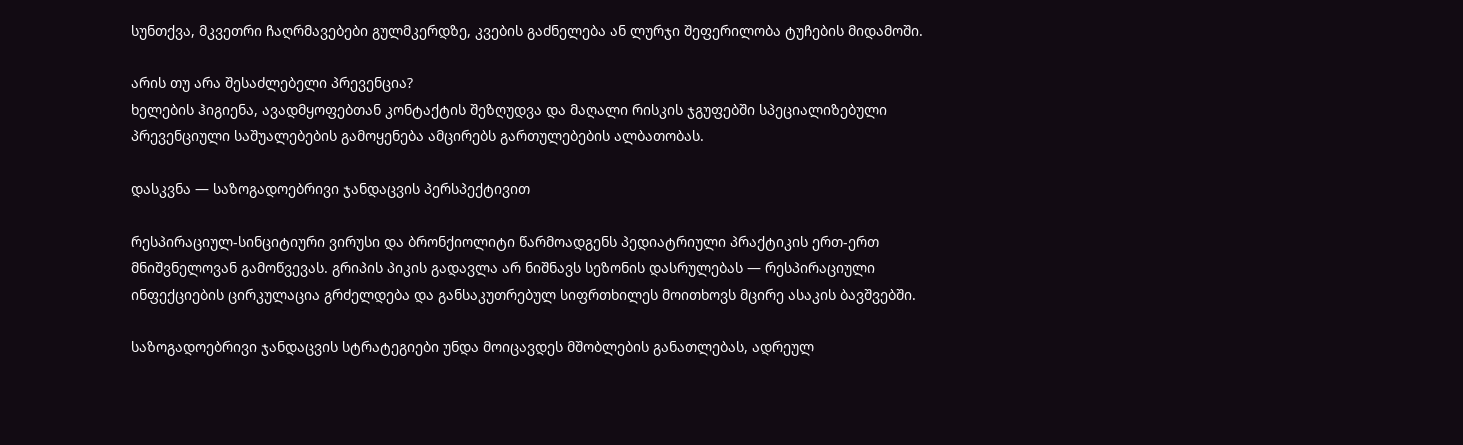სუნთქვა, მკვეთრი ჩაღრმავებები გულმკერდზე, კვების გაძნელება ან ლურჯი შეფერილობა ტუჩების მიდამოში.

არის თუ არა შესაძლებელი პრევენცია?
ხელების ჰიგიენა, ავადმყოფებთან კონტაქტის შეზღუდვა და მაღალი რისკის ჯგუფებში სპეციალიზებული პრევენციული საშუალებების გამოყენება ამცირებს გართულებების ალბათობას.

დასკვნა — საზოგადოებრივი ჯანდაცვის პერსპექტივით

რესპირაციულ-სინციტიური ვირუსი და ბრონქიოლიტი წარმოადგენს პედიატრიული პრაქტიკის ერთ-ერთ მნიშვნელოვან გამოწვევას. გრიპის პიკის გადავლა არ ნიშნავს სეზონის დასრულებას — რესპირაციული ინფექციების ცირკულაცია გრძელდება და განსაკუთრებულ სიფრთხილეს მოითხოვს მცირე ასაკის ბავშვებში.

საზოგადოებრივი ჯანდაცვის სტრატეგიები უნდა მოიცავდეს მშობლების განათლებას, ადრეულ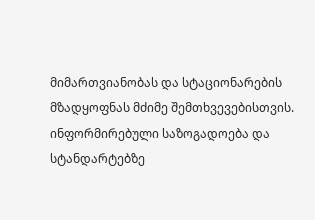მიმართვიანობას და სტაციონარების მზადყოფნას მძიმე შემთხვევებისთვის. ინფორმირებული საზოგადოება და სტანდარტებზე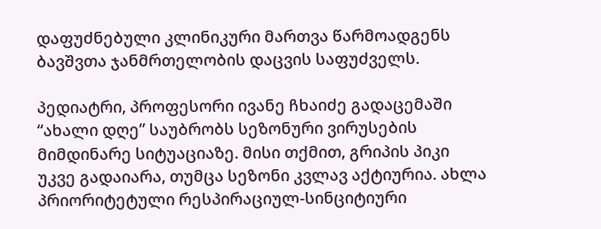დაფუძნებული კლინიკური მართვა წარმოადგენს ბავშვთა ჯანმრთელობის დაცვის საფუძველს.

პედიატრი, პროფესორი ივანე ჩხაიძე გადაცემაში “ახალი დღე” საუბრობს სეზონური ვირუსების მიმდინარე სიტუაციაზე. მისი თქმით, გრიპის პიკი უკვე გადაიარა, თუმცა სეზონი კვლავ აქტიურია. ახლა პრიორიტეტული რესპირაციულ-სინციტიური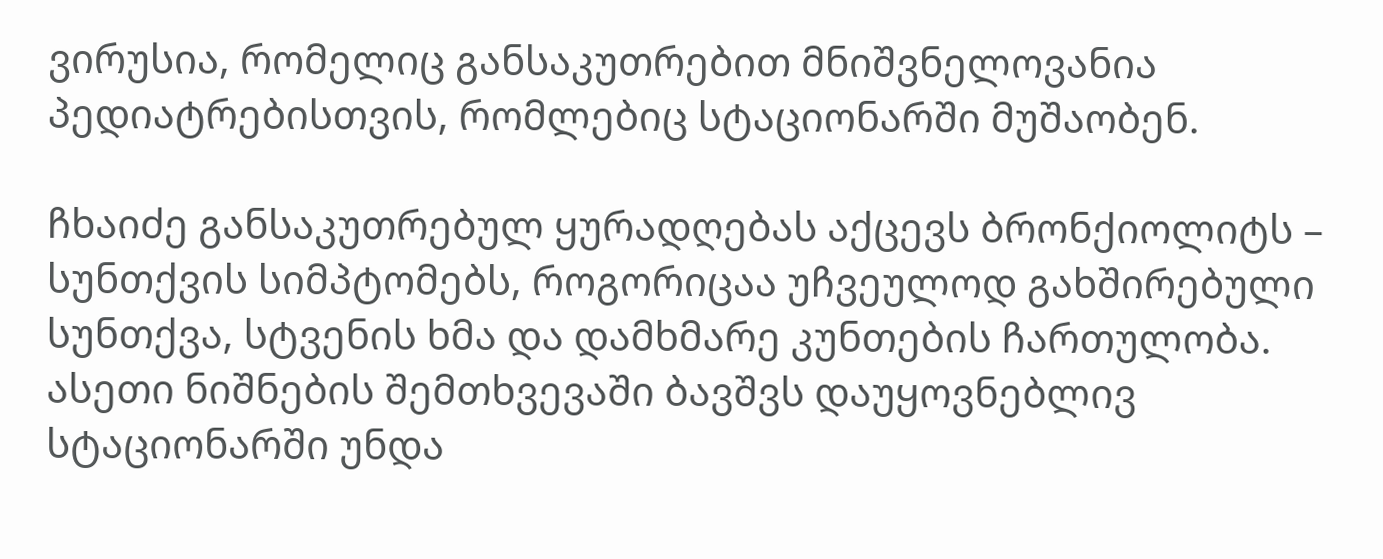ვირუსია, რომელიც განსაკუთრებით მნიშვნელოვანია პედიატრებისთვის, რომლებიც სტაციონარში მუშაობენ.

ჩხაიძე განსაკუთრებულ ყურადღებას აქცევს ბრონქიოლიტს – სუნთქვის სიმპტომებს, როგორიცაა უჩვეულოდ გახშირებული სუნთქვა, სტვენის ხმა და დამხმარე კუნთების ჩართულობა. ასეთი ნიშნების შემთხვევაში ბავშვს დაუყოვნებლივ სტაციონარში უნდა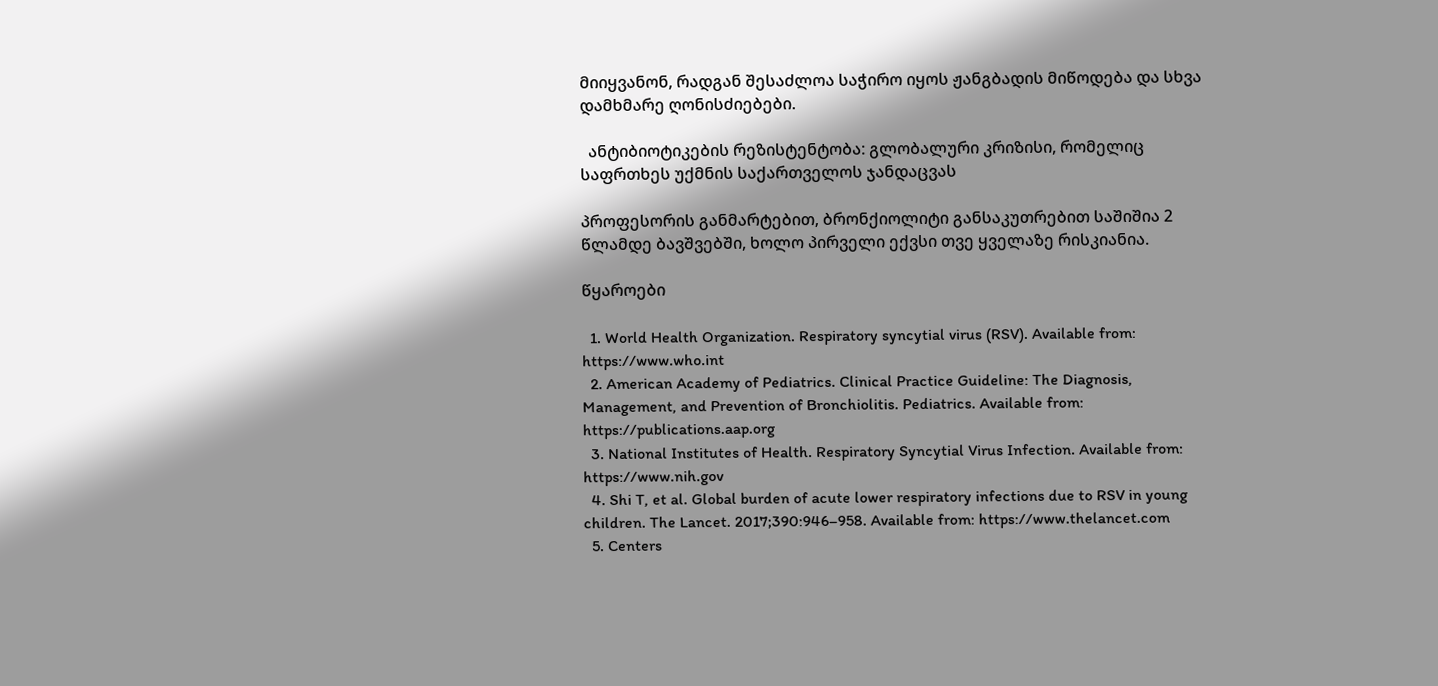მიიყვანონ, რადგან შესაძლოა საჭირო იყოს ჟანგბადის მიწოდება და სხვა დამხმარე ღონისძიებები.

  ანტიბიოტიკების რეზისტენტობა: გლობალური კრიზისი, რომელიც საფრთხეს უქმნის საქართველოს ჯანდაცვას

პროფესორის განმარტებით, ბრონქიოლიტი განსაკუთრებით საშიშია 2 წლამდე ბავშვებში, ხოლო პირველი ექვსი თვე ყველაზე რისკიანია.

წყაროები

  1. World Health Organization. Respiratory syncytial virus (RSV). Available from: https://www.who.int
  2. American Academy of Pediatrics. Clinical Practice Guideline: The Diagnosis, Management, and Prevention of Bronchiolitis. Pediatrics. Available from: https://publications.aap.org
  3. National Institutes of Health. Respiratory Syncytial Virus Infection. Available from: https://www.nih.gov
  4. Shi T, et al. Global burden of acute lower respiratory infections due to RSV in young children. The Lancet. 2017;390:946–958. Available from: https://www.thelancet.com
  5. Centers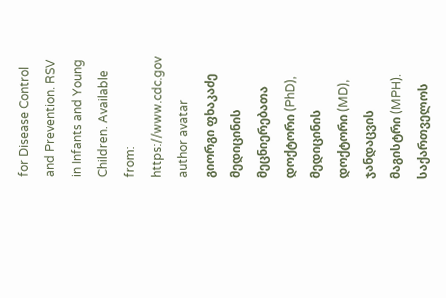for Disease Control and Prevention. RSV in Infants and Young Children. Available from: https://www.cdc.gov
author avatar
გიორგი ფხაკაძე
მედიცინის მეცნიერებათა დოქტორი (PhD), მედიცინის დოქტორი (MD), ჯანდაცვის მაგისტრი (MPH). საქართველოს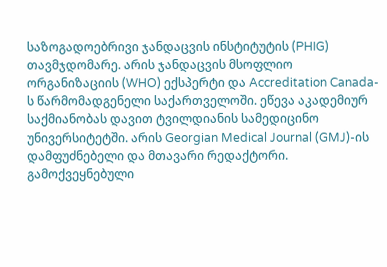საზოგადოებრივი ჯანდაცვის ინსტიტუტის (PHIG) თავმჯდომარე. არის ჯანდაცვის მსოფლიო ორგანიზაციის (WHO) ექსპერტი და Accreditation Canada-ს წარმომადგენელი საქართველოში. ეწევა აკადემიურ საქმიანობას დავით ტვილდიანის სამედიცინო უნივერსიტეტში. არის Georgian Medical Journal (GMJ)-ის დამფუძნებელი და მთავარი რედაქტორი. გამოქვეყნებული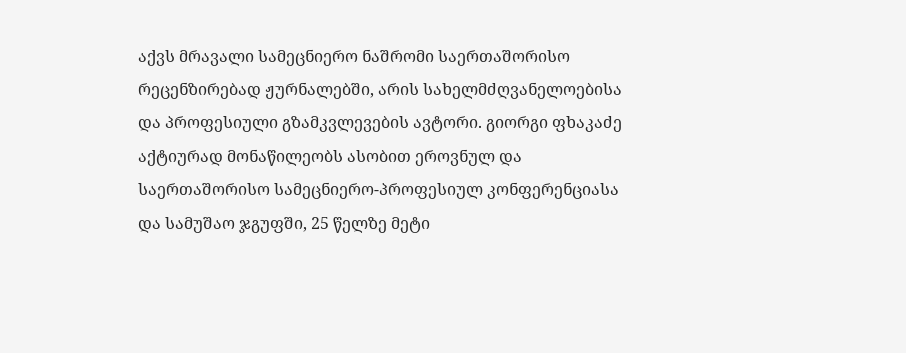აქვს მრავალი სამეცნიერო ნაშრომი საერთაშორისო რეცენზირებად ჟურნალებში, არის სახელმძღვანელოებისა და პროფესიული გზამკვლევების ავტორი. გიორგი ფხაკაძე აქტიურად მონაწილეობს ასობით ეროვნულ და საერთაშორისო სამეცნიერო-პროფესიულ კონფერენციასა და სამუშაო ჯგუფში, 25 წელზე მეტი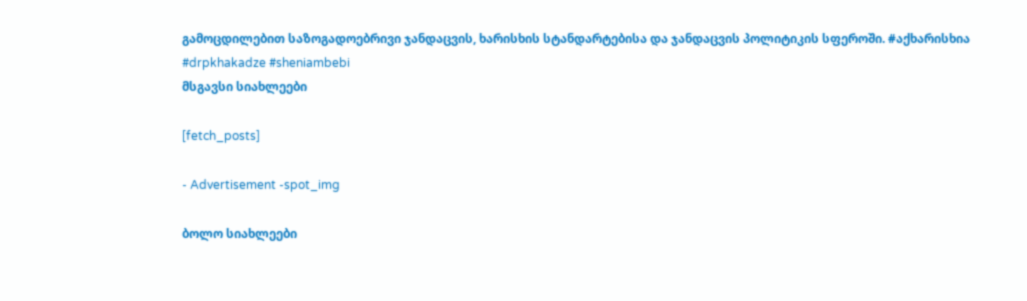გამოცდილებით საზოგადოებრივი ჯანდაცვის, ხარისხის სტანდარტებისა და ჯანდაცვის პოლიტიკის სფეროში. #აქხარისხია #drpkhakadze #sheniambebi
მსგავსი სიახლეები

[fetch_posts]

- Advertisement -spot_img

ბოლო სიახლეები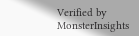Verified by MonsterInsights